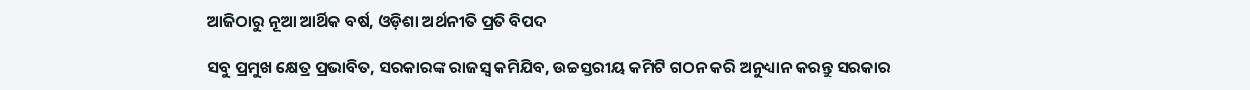ଆଜିଠାରୁ ନୂଆ ଆର୍ଥିକ ବର୍ଷ, ଓଡ଼ିଶା ଅର୍ଥନୀତି ପ୍ରତି ବିପଦ

ସବୁ ପ୍ରମୁଖ କ୍ଷେତ୍ର ପ୍ରଭାବିତ, ସରକାରଙ୍କ ରାଜସ୍ବ କମିଯିବ, ଉଚ୍ଚସ୍ତରୀୟ କମିଟି ଗଠନ କରି ଅନୁଧ୍ୟାନ କରନ୍ତୁ ସରକାର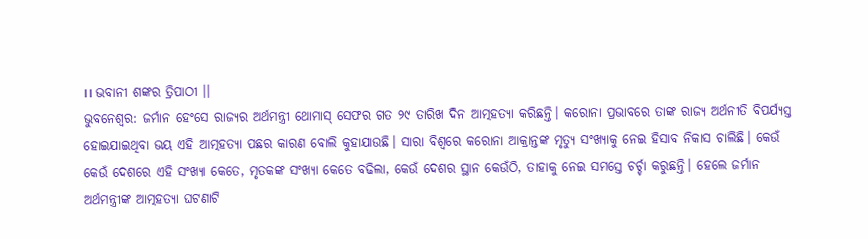।। ଭବାନୀ ଶଙ୍କର ତ୍ରିପାଠୀ ।।
ଭୁବନେଶ୍ବର: ଜର୍ମାନ ହେଂସେ ରାଜ୍ୟର ଅର୍ଥମନ୍ତ୍ରୀ ଥୋମାସ୍ ସେଫର ଗତ ୨୯ ତାରିଖ ଦିନ ଆତ୍ମହତ୍ୟା କରିଛନ୍ତି। କରୋନା ପ୍ରଭାବରେ ତାଙ୍କ ରାଜ୍ୟ ଅର୍ଥନୀତି ବିପର୍ଯ୍ୟସ୍ତ ହୋଇଯାଇଥିବା ଭୟ ଏହି ଆତ୍ମହତ୍ୟା ପଛର କାରଣ ବୋଲି କୁହାଯାଉଛି। ସାରା ବିଶ୍ବରେ କରୋନା ଆକ୍ରାନ୍ତଙ୍କ ମୃତ୍ୟୁ ସଂଖ୍ୟାକୁ ନେଇ ହିସାବ ନିକାସ ଚାଲିଛି। କେଉଁ କେଉଁ ଦେଶରେ ଏହି ସଂଖ୍ୟା କେତେ, ମୃତକଙ୍କ ସଂଖ୍ୟା କେତେ ବଢିଲା, କେଉଁ ଦେଶର ସ୍ଥାନ କେଉଁଠି, ତାହାକୁ ନେଇ ସମସ୍ତେ ଚର୍ଚ୍ଚା କରୁଛନ୍ତି। ହେଲେ ଜର୍ମାନ ଅର୍ଥମନ୍ତ୍ରୀଙ୍କ ଆତ୍ମହତ୍ୟା ଘଟଣାଟି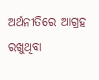ଅର୍ଥନୀତିରେ ଆଗ୍ରହ ରଖୁଥିବା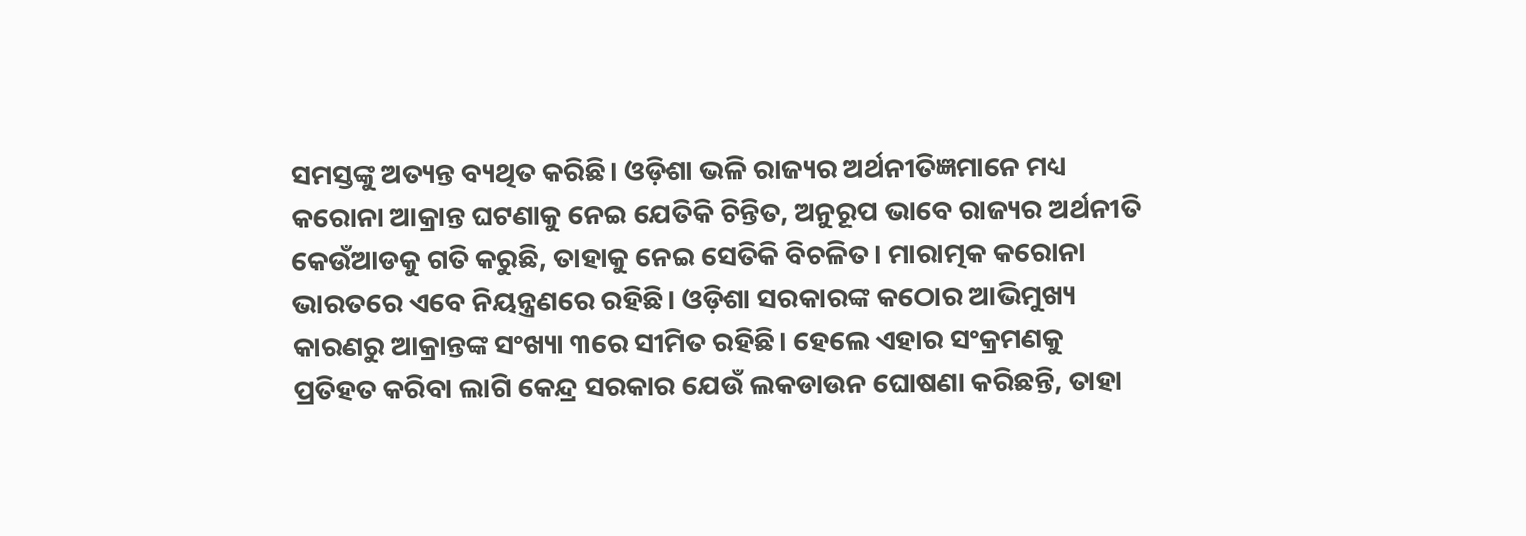ସମସ୍ତଙ୍କୁ ଅତ୍ୟନ୍ତ ବ୍ୟଥିତ କରିଛି। ଓଡ଼ିଶା ଭଳି ରାଜ୍ୟର ଅର୍ଥନୀତିଜ୍ଞମାନେ ମଧ୍ୟ କରୋନା ଆକ୍ରାନ୍ତ ଘଟଣାକୁ ନେଇ ଯେତିକି ଚିନ୍ତିତ, ଅନୁରୂପ ଭାବେ ରାଜ୍ୟର ଅର୍ଥନୀତି କେଉଁଆଡକୁ ଗତି କରୁଛି, ତାହାକୁ ନେଇ ସେତିକି ବିଚଳିତ। ମାରାତ୍ମକ କରୋନା ଭାରତରେ ଏବେ ନିୟନ୍ତ୍ରଣରେ ରହିଛି। ଓଡ଼ିଶା ସରକାରଙ୍କ କଠୋର ଆଭିମୁଖ୍ୟ କାରଣରୁ ଆକ୍ରାନ୍ତଙ୍କ ସଂଖ୍ୟା ୩ରେ ସୀମିତ ରହିଛି। ହେଲେ ଏହାର ସଂକ୍ରମଣକୁ ପ୍ରତିହତ କରିବା ଲାଗି କେନ୍ଦ୍ର ସରକାର ଯେଉଁ ଲକଡାଉନ ଘୋଷଣା କରିଛନ୍ତି, ତାହା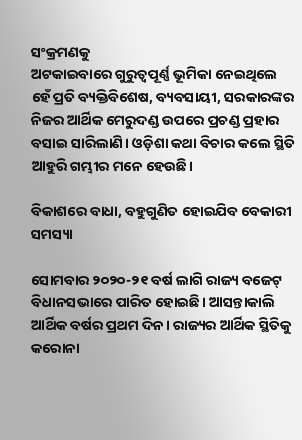ସଂକ୍ରମଣକୁ
ଅଟକାଇବାରେ ଗୁରୁତ୍ବପୂର୍ଣ୍ଣ ଭୂମିକା ନେଇଥିଲେ ହେଁ ପ୍ରତି ବ୍ୟକ୍ତିବିଶେଷ, ବ୍ୟବସାୟୀ, ସରକାରଙ୍କର ନିଜର ଆର୍ଥିକ ମେରୁଦଣ୍ଡ ଉପରେ ପ୍ରଚଣ୍ଡ ପ୍ରହାର ବସାଇ ସାରିଲାଣି। ଓଡ଼ିଶା କଥା ବିଚାର କଲେ ସ୍ଥିତି ଆହୁରି ଗମ୍ଭୀର ମନେ ହେଉଛି।

ବିକାଶରେ ବାଧା, ବହୁଗୁଣିତ ହୋଇଯିବ ବେକାରୀ ସମସ୍ୟା

ସୋମବାର ୨୦୨୦-୨୧ ବର୍ଷ ଲାଗି ରାଜ୍ୟ ବଜେଟ୍ ବିଧାନସଭାରେ ପାରିତ ହୋଇଛି। ଆସନ୍ତାକାଲି ଆର୍ଥିକ ବର୍ଷର ପ୍ରଥମ ଦିନ। ରାଜ୍ୟର ଆର୍ଥିକ ସ୍ଥିତିକୁ କରୋନା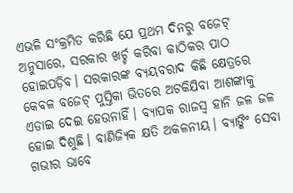ଏଭଳି ସଂକ୍ରମିତ କରିଛି ଯେ ପ୍ରଥମ ଦିନରୁ ବଜେଟ୍ ଅନୁସାରେ, ସରକାର ଖର୍ଚ୍ଚ କରିବା କାଠିକର ପାଠ ହୋଇପଡ଼ିବ। ସରକାରଙ୍କ ବ୍ୟୟବରାଦ କିଛି କ୍ଷେତ୍ରରେ କେବଳ ବଜେଟ୍ ପୁସ୍ତିକା ଭିତରେ ଅଟକିଯିବା ଆଶଙ୍କାକୁ ଏଡାଇ ଦେଇ ହେଉନାହିଁ। ବ୍ୟାପକ ରାଜସ୍ବ ହାନି ଜଳ ଜଳ ହୋଇ ଦିଶୁଛି। ବାଣିଜ୍ୟିକ କ୍ଷତି ଅକଳନୀୟ। ବ୍ୟାଙ୍କିଂ ସେବା ଗଭୀର ଭାବେ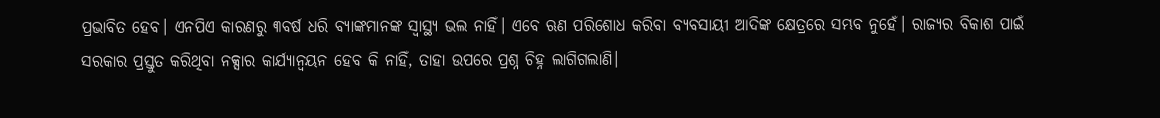ପ୍ରଭାବିତ ହେବ। ଏନପିଏ କାରଣରୁ ୩ବର୍ଷ ଧରି ବ୍ୟାଙ୍କମାନଙ୍କ ସ୍ବାସ୍ଥ୍ୟ ଭଲ ନାହିଁ। ଏବେ ଋଣ ପରିଶୋଧ କରିବା ବ୍ୟବସାୟୀ ଆଦିଙ୍କ କ୍ଷେତ୍ରରେ ସମ୍ଭବ ନୁହେଁ। ରାଜ୍ୟର ବିକାଶ ପାଇଁ ସରକାର ପ୍ରସ୍ତୁତ କରିଥିବା ନକ୍ସାର କାର୍ଯ୍ୟାନ୍ବୟନ ହେବ କି ନାହିଁ, ତାହା ଉପରେ ପ୍ରଶ୍ନ ଚିହ୍ନ ଲାଗିଗଲାଣି।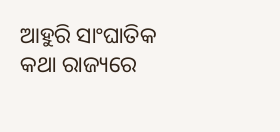ଆହୁରି ସାଂଘାତିକ କଥା ରାଜ୍ୟରେ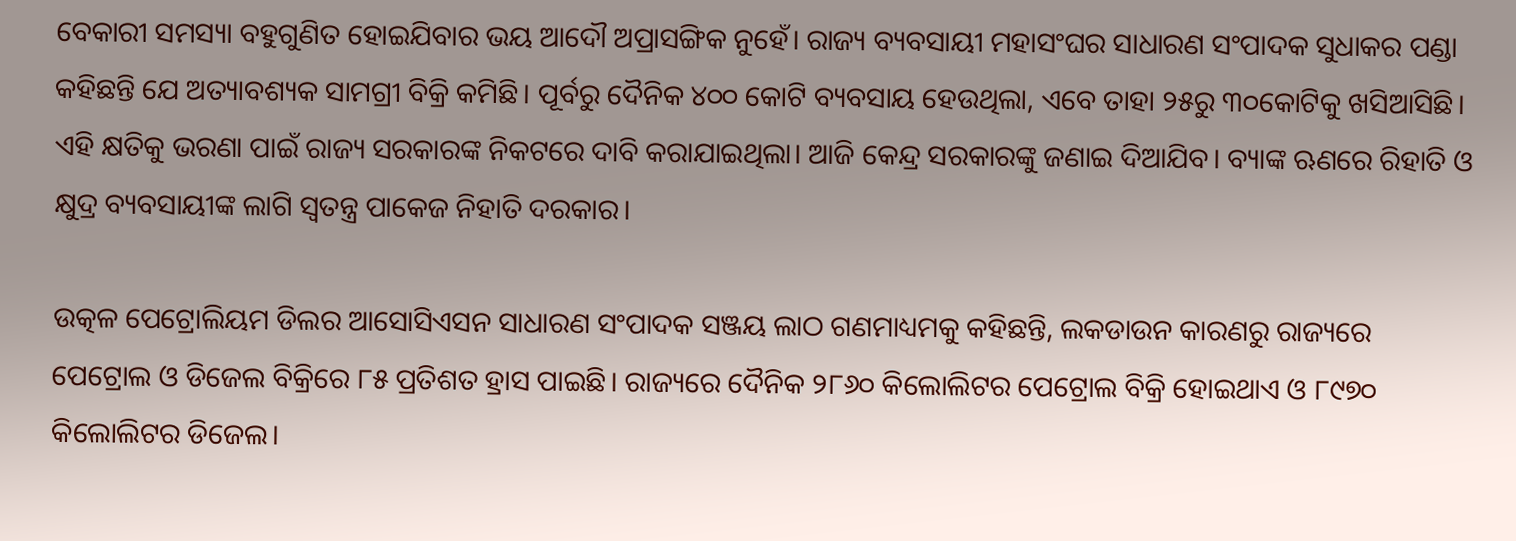ବେକାରୀ ସମସ୍ୟା ବହୁଗୁଣିତ ହୋଇଯିବାର ଭୟ ଆଦୌ ଅପ୍ରାସଙ୍ଗିକ ନୁହେଁ। ରାଜ୍ୟ ବ୍ୟବସାୟୀ ମହାସଂଘର ସାଧାରଣ ସଂପାଦକ ସୁଧାକର ପଣ୍ଡା କହିଛନ୍ତି ଯେ ଅତ୍ୟାବଶ୍ୟକ ସାମଗ୍ରୀ ବିକ୍ରି କମିଛି। ପୂର୍ବରୁ ଦୈନିକ ୪୦୦ କୋଟି ବ୍ୟବସାୟ ହେଉଥିଲା, ଏବେ ତାହା ୨୫ରୁ ୩୦କୋଟିକୁ ଖସିଆସିଛି। ଏହି କ୍ଷତିକୁ ଭରଣା ପାଇଁ ରାଜ୍ୟ ସରକାରଙ୍କ ନିକଟରେ ଦାବି କରାଯାଇଥିଲା। ଆଜି କେନ୍ଦ୍ର ସରକାରଙ୍କୁ ଜଣାଇ ଦିଆଯିବ। ବ୍ୟାଙ୍କ ଋଣରେ ରିହାତି ଓ କ୍ଷୁଦ୍ର ବ୍ୟବସାୟୀଙ୍କ ଲାଗି ସ୍ୱତନ୍ତ୍ର ପାକେଜ ନିହାତି ଦରକାର।

ଉତ୍କଳ ପେଟ୍ରୋଲିୟମ ଡିଲର ଆସୋସିଏସନ ସାଧାରଣ ସଂପାଦକ ସଞ୍ଜୟ ଲାଠ ଗଣମାଧ୍ୟମକୁ କହିଛନ୍ତି, ଲକଡାଉନ କାରଣରୁ ରାଜ୍ୟରେ ପେଟ୍ରୋଲ ଓ ଡିଜେଲ ବିକ୍ରିରେ ୮୫ ପ୍ରତିଶତ ହ୍ରାସ ପାଇଛି। ରାଜ୍ୟରେ ଦୈନିକ ୨୮୬୦ କିଲୋଲିଟର ପେଟ୍ରୋଲ ବିକ୍ରି ହୋଇଥାଏ ଓ ୮୯୭୦ କିଲୋଲିଟର ଡିଜେଲ।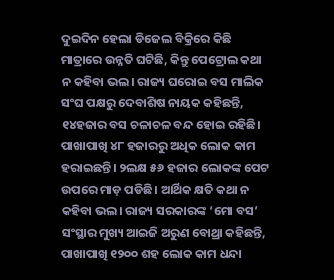ଦୁଇଦିନ ହେଲା ଡିଜେଲ ବିକ୍ରିରେ କିଛି ମାତ୍ରାରେ ଉନ୍ନତି ଘଟିଛି, କିନ୍ତୁ ପେଟ୍ରୋଲ କଥା ନ କହିବା ଭଲ। ରାଜ୍ୟ ଘରୋଇ ବସ ମାଲିକ ସଂଘ ପକ୍ଷରୁ ଦେବାଶିଷ ନାୟକ କହିଛନ୍ତି, ୧୪ହଜାର ବସ ଚଳାଚଳ ବନ୍ଦ ହୋଇ ରହିଛି। ପାଖାପାଖି ୪୮ ହଜାରରୁ ଅଧିକ ଲୋକ କାମ ହରାଇଛନ୍ତି। ୨ଲକ୍ଷ ୫୬ ହଜାର ଲୋକଙ୍କ ପେଟ ଉପରେ ମାଡ଼ ପଡିଛି। ଆର୍ଥିକ କ୍ଷତି କଥା ନ କହିବା ଭଲ। ରାଜ୍ୟ ସରକାରଙ୍କ ‘ମୋ ବସ’ ସଂସ୍ଥାର ମୁଖ୍ୟ ଆଇଜି ଅରୁଣ ବୋଥ୍ରା କହିଛନ୍ତି, ପାଖାପାଖି ୧୨୦୦ ଶହ ଲୋକ କାମ ଧନ୍ଦା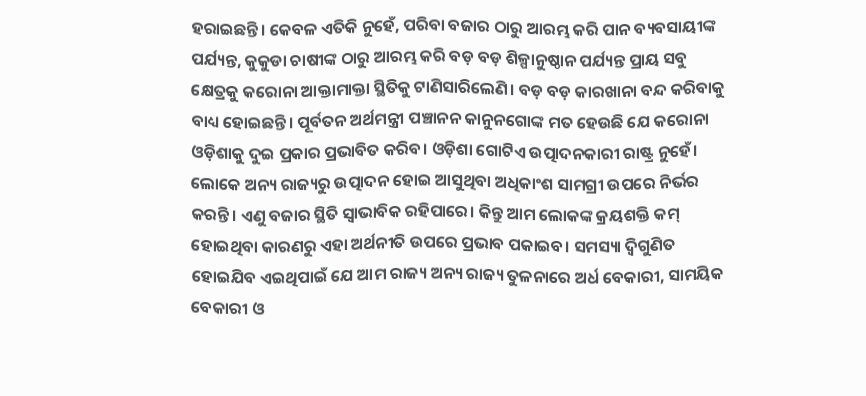ହରାଇଛନ୍ତି। କେବଳ ଏତିକି ନୁହେଁ, ପରିବା ବଜାର ଠାରୁ ଆରମ୍ଭ କରି ପାନ ବ୍ୟବସାୟୀଙ୍କ ପର୍ଯ୍ୟନ୍ତ, କୁକୁଡା ଚାଷୀଙ୍କ ଠାରୁ ଆରମ୍ଭ କରି ବଡ଼ ବଡ଼ ଶିଳ୍ପାନୁଷ୍ଠାନ ପର୍ଯ୍ୟନ୍ତ ପ୍ରାୟ ସବୁ କ୍ଷେତ୍ରକୁ କରୋନା ଆକ୍ତାମାକ୍ତା ସ୍ଥିତିକୁ ଟାଣିସାରିଲେଣି। ବଡ଼ ବଡ଼ କାରଖାନା ବନ୍ଦ କରିବାକୁ ବାଧ୍ୟ ହୋଇଛନ୍ତି। ପୂର୍ବତନ ଅର୍ଥମନ୍ତ୍ରୀ ପଞ୍ଚାନନ କାନୁନଗୋଙ୍କ ମତ ହେଉଛି ଯେ କରୋନା ଓଡ଼ିଶାକୁ ଦୁଇ ପ୍ରକାର ପ୍ରଭାବିତ କରିବ। ଓଡ଼ିଶା ଗୋଟିଏ ଉତ୍ପାଦନକାରୀ ରାଷ୍ଟ୍ର ନୁହେଁ। ଲୋକେ ଅନ୍ୟ ରାଜ୍ୟରୁ ଉତ୍ପାଦନ ହୋଇ ଆସୁଥିବା ଅଧିକାଂଶ ସାମଗ୍ରୀ ଉପରେ ନିର୍ଭର କରନ୍ତି। ଏଣୁ ବଜାର ସ୍ଥିତି ସ୍ବାଭାବିକ ରହିପାରେ। କିନ୍ତୁ ଆମ ଲୋକଙ୍କ କ୍ରୟଶକ୍ତି କମ୍ ହୋଇଥିବା କାରଣରୁ ଏହା ଅର୍ଥନୀତି ଉପରେ ପ୍ରଭାବ ପକାଇବ। ସମସ୍ୟା ଦ୍ବିଗୁଣିତ ହୋଇଯିବ ଏଇଥିପାଇଁ ଯେ ଆମ ରାଜ୍ୟ ଅନ୍ୟ ରାଜ୍ୟ ତୁଳନାରେ ଅର୍ଧ ବେକାରୀ, ସାମୟିକ ବେକାରୀ ଓ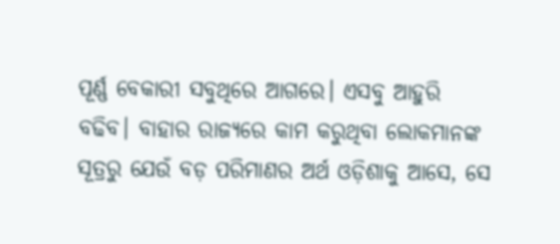ପୂର୍ଣ୍ଣ ବେକାରୀ ସବୁଥିରେ ଆଗରେ। ଏସବୁ ଆହୁରି ବଢିବ। ବାହାର ରାଜ୍ୟରେ କାମ କରୁଥିବା ଲୋକମାନଙ୍କ ସୂତ୍ରରୁ ଯେଉଁ ବଡ଼ ପରିମାଣର ଅର୍ଥ ଓଡ଼ିଶାକୁ ଆସେ, ସେ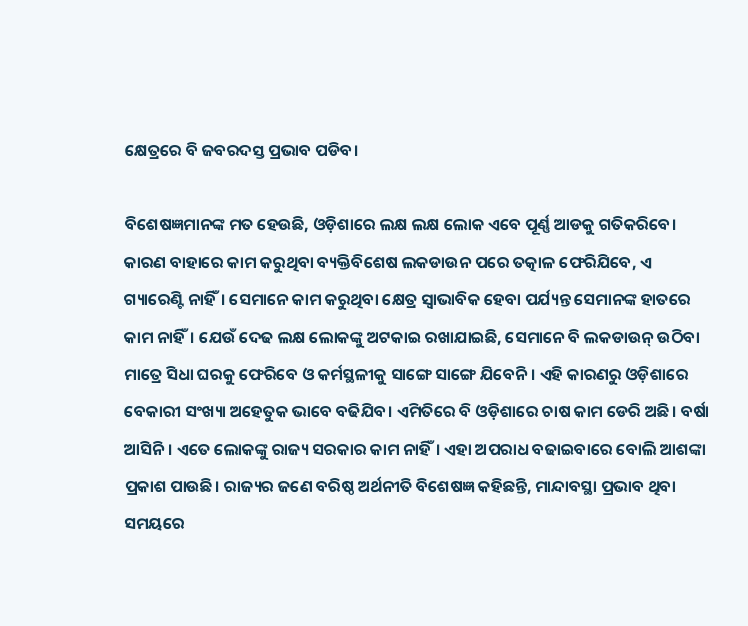କ୍ଷେତ୍ରରେ ବି ଜବରଦସ୍ତ ପ୍ରଭାବ ପଡିବ।

ବିଶେଷଜ୍ଞମାନଙ୍କ ମତ ହେଉଛି, ଓଡ଼ିଶାରେ ଲକ୍ଷ ଲକ୍ଷ ଲୋକ ଏବେ ପୂର୍ଣ୍ଣ ଆଡକୁ ଗତିକରିବେ। କାରଣ ବାହାରେ କାମ କରୁଥିବା ବ୍ୟକ୍ତିବିଶେଷ ଲକଡାଉନ ପରେ ତତ୍କାଳ ଫେରିଯିବେ, ଏ ଗ୍ୟାରେଣ୍ଟି ନାହିଁ। ସେମାନେ କାମ କରୁଥିବା କ୍ଷେତ୍ର ସ୍ବାଭାବିକ ହେବା ପର୍ଯ୍ୟନ୍ତ ସେମାନଙ୍କ ହାତରେ କାମ ନାହିଁ। ଯେଉଁ ଦେଢ ଲକ୍ଷ ଲୋକଙ୍କୁ ଅଟକାଇ ରଖାଯାଇଛି, ସେମାନେ ବି ଲକଡାଉନ୍ ଉଠିବା ମାତ୍ରେ ସିଧା ଘରକୁ ଫେରିବେ ଓ କର୍ମସ୍ଥଳୀକୁ ସାଙ୍ଗେ ସାଙ୍ଗେ ଯିବେନି। ଏହି କାରଣରୁ ଓଡ଼ିଶାରେ ବେକାରୀ ସଂଖ୍ୟା ଅହେତୁକ ଭାବେ ବଢିଯିବ। ଏମିତିରେ ବି ଓଡ଼ିଶାରେ ଚାଷ କାମ ଡେରି ଅଛି। ବର୍ଷା ଆସିନି। ଏତେ ଲୋକଙ୍କୁ ରାଜ୍ୟ ସରକାର କାମ ନାହିଁ। ଏହା ଅପରାଧ ବଢାଇବାରେ ବୋଲି ଆଶଙ୍କା ପ୍ରକାଶ ପାଉଛି। ରାଜ୍ୟର ଜଣେ ବରିଷ୍ଠ ଅର୍ଥନୀତି ବିଶେଷଜ୍ଞ କହିଛନ୍ତି, ମାନ୍ଦାବସ୍ଥା ପ୍ରଭାବ ଥିବା ସମୟରେ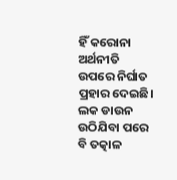ହିଁ କରୋନା ଅର୍ଥନୀତି ଉପରେ ନିର୍ଘାତ ପ୍ରହାର ଦେଇଛି। ଲକ ଡାଉନ ଉଠିଯିବା ପରେ ବି ତତ୍କାଳ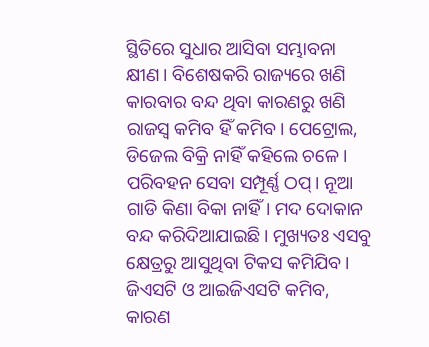ସ୍ଥିତିରେ ସୁଧାର ଆସିବା ସମ୍ଭାବନା କ୍ଷୀଣ। ବିଶେଷକରି ରାଜ୍ୟରେ ଖଣି କାରବାର ବନ୍ଦ ଥିବା କାରଣରୁ ଖଣି ରାଜସ୍ବ କମିବ ହିଁ କମିବ। ପେଟ୍ରୋଲ, ଡିଜେଲ ବିକ୍ରି ନାହିଁ କହିଲେ ଚଳେ। ପରିବହନ ସେବା ସମ୍ପୂର୍ଣ୍ଣ ଠପ୍। ନୂଆ ଗାଡି କିଣା ବିକା ନାହିଁ। ମଦ ଦୋକାନ ବନ୍ଦ କରିଦିଆଯାଇଛି। ମୁଖ୍ୟତଃ ଏସବୁ କ୍ଷେତ୍ରରୁ ଆସୁଥିବା ଟିକସ କମିଯିବ। ଜିଏସଟି ଓ ଆଇଜିଏସଟି କମିବ, କାରଣ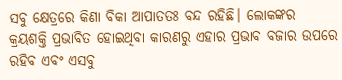ସବୁ କ୍ଷେତ୍ରରେ କିଣା ବିକା ଆପାତତଃ ବନ୍ଦ ରହିଛି। ଲୋକଙ୍କର କ୍ରୟଶକ୍ତି ପ୍ରଭାବିତ ହୋଇଥିବା କାରଣରୁ ଏହାର ପ୍ରଭାବ ବଜାର ଉପରେ ରହିବ ଏବଂ ଏସବୁ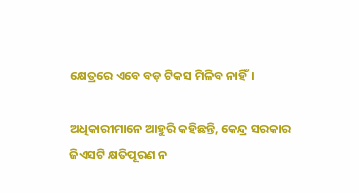କ୍ଷେତ୍ରରେ ଏବେ ବଡ଼ ଟିକସ ମିଳିବ ନାହିଁ।

ଅଧିକାରୀମାନେ ଆହୁରି କହିଛନ୍ତି, କେନ୍ଦ୍ର ସରକାର ଜିଏସଟି କ୍ଷତିପୂରଣ ନ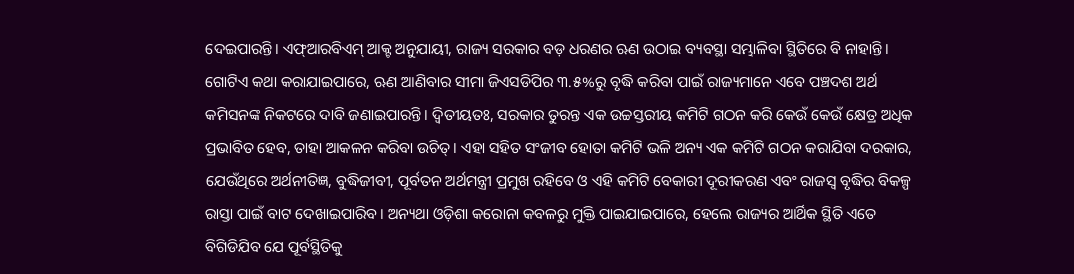ଦେଇପାରନ୍ତି। ଏଫ୍ଆରବିଏମ୍ ଆକ୍ଟ ଅନୁଯାୟୀ, ରାଜ୍ୟ ସରକାର ବଡ଼ ଧରଣର ଋଣ ଉଠାଇ ବ୍ୟବସ୍ଥା ସମ୍ଭାଳିବା ସ୍ଥିତିରେ ବି ନାହାନ୍ତି। ଗୋଟିଏ କଥା କରାଯାଇପାରେ, ଋଣ ଆଣିବାର ସୀମା ଜିଏସଡିପିର ୩.୫%ରୁ ବୃଦ୍ଧି କରିବା ପାଇଁ ରାଜ୍ୟମାନେ ଏବେ ପଞ୍ଚଦଶ ଅର୍ଥ କମିସନଙ୍କ ନିକଟରେ ଦାବି ଜଣାଇପାରନ୍ତି। ଦ୍ବିତୀୟତଃ, ସରକାର ତୁରନ୍ତ ଏକ ଉଚ୍ଚସ୍ତରୀୟ କମିଟି ଗଠନ କରି କେଉଁ କେଉଁ କ୍ଷେତ୍ର ଅଧିକ ପ୍ରଭାବିତ ହେବ, ତାହା ଆକଳନ କରିବା ଉଚିତ୍। ଏହା ସହିତ ସଂଜୀବ ହୋତା କମିଟି ଭଳି ଅନ୍ୟ ଏକ କମିଟି ଗଠନ କରାଯିବା ଦରକାର, ଯେଉଁଥିରେ ଅର୍ଥନୀତିଜ୍ଞ, ବୁଦ୍ଧିଜୀବୀ, ପୂର୍ବତନ ଅର୍ଥମନ୍ତ୍ରୀ ପ୍ରମୁଖ ରହିବେ ଓ ଏହି କମିଟି ବେକାରୀ ଦୂରୀକରଣ ଏବଂ ରାଜସ୍ବ ବୃଦ୍ଧିର ବିକଳ୍ପ ରାସ୍ତା ପାଇଁ ବାଟ ଦେଖାଇପାରିବ। ଅନ୍ୟଥା ଓଡ଼ିଶା କରୋନା କବଳରୁ ମୁକ୍ତି ପାଇଯାଇପାରେ, ହେଲେ ରାଜ୍ୟର ଆର୍ଥିକ ସ୍ଥିତି ଏତେ ବିଗିଡିଯିବ ଯେ ପୂର୍ବସ୍ଥିତିକୁ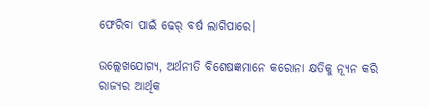ଫେରିବା ପାଇଁ ଢେର୍ ବର୍ଷ ଲାଗିପାରେ।

ଉଲ୍ଲେଖଯୋଗ୍ୟ, ଅର୍ଥନୀତି ବିଶେଷଜ୍ଞମାନେ କରୋନା କ୍ଷତିକୁ ନ୍ୟୂନ କରି ରାଜ୍ୟର ଆର୍ଥିକ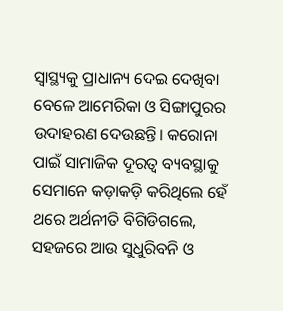ସ୍ବାସ୍ଥ୍ୟକୁ ପ୍ରାଧାନ୍ୟ ଦେଇ ଦେଖିବା ବେଳେ ଆମେରିକା ଓ ସିଙ୍ଗାପୁରର ଉଦାହରଣ ଦେଉଛନ୍ତି। କରୋନା ପାଇଁ ସାମାଜିକ ଦୂରତ୍ବ ବ୍ୟବସ୍ଥାକୁ ସେମାନେ କଡ଼ାକଡ଼ି କରିଥିଲେ ହେଁ ଥରେ ଅର୍ଥନୀତି ବିଗିଡିଗଲେ, ସହଜରେ ଆଉ ସୁଧୁରିବନି ଓ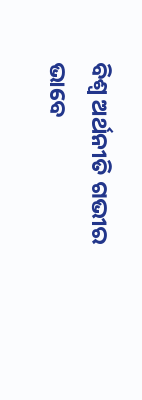ବିଶ୍ବ ଅର୍ଥନୀତି ଗଭୀର ଭାବେ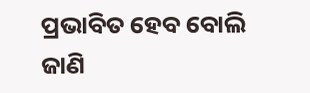ପ୍ରଭାବିତ ହେବ ବୋଲି ଜାଣି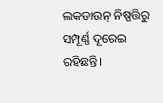ଲକଡାଉନ୍ ନିଷ୍ପତ୍ତିରୁ ସମ୍ପୂର୍ଣ୍ଣ ଦୂରେଇ ରହିଛନ୍ତି।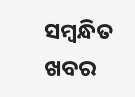ସମ୍ବନ୍ଧିତ ଖବର